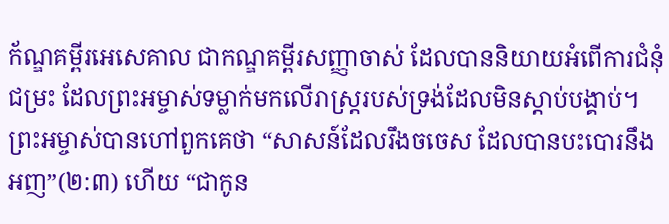ក័ណ្ឌគម្ពីរអេសេគាល ជាកណ្ឌគម្ពីរសញ្ញាចាស់ ដែលបាននិយាយអំពើការជំនុំជម្រះ ដែលព្រះអម្ចាស់ទម្លាក់មកលើរាស្ត្ររបស់ទ្រង់ដែលមិនស្តាប់បង្គាប់។ ព្រះអម្ចាស់បានហៅពួកគេថា “សាសន៍ដែលរឹងចចេស ដែលបានបះបោរនឹងអញ”(២:៣) ហើយ “ជាកូន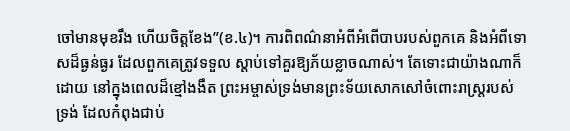ចៅមានមុខរឹង ហើយចិត្តខែង”(ខ.៤)។ ការពិពណ៌នាអំពីអំពើបាបរបស់ពួកគេ និងអំពីទោសដ៏ធ្ងន់ធ្ងរ ដែលពួកគេត្រូវទទួល ស្តាប់ទៅគួរឱ្យភ័យខ្លាចណាស់។ តែទោះជាយ៉ាងណាក៏ដោយ នៅក្នុងពេលដ៏ខ្មៅងងឹត ព្រះអម្ចាស់ទ្រង់មានព្រះទ័យសោកសៅចំពោះរាស្ត្ររបស់ទ្រង់ ដែលកំពុងជាប់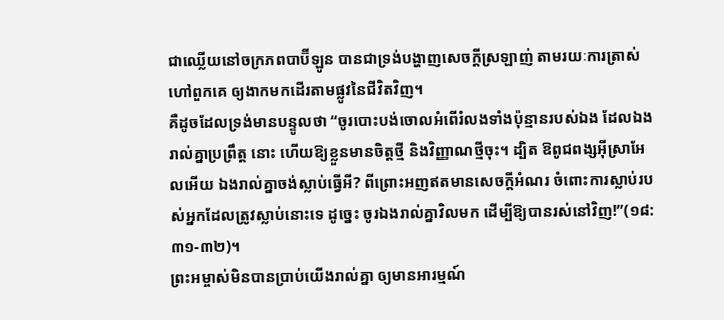ជាឈ្លើយនៅចក្រភពបាប៊ីឡូន បានជាទ្រង់បង្ហាញសេចក្តីស្រឡាញ់ តាមរយៈការត្រាស់ហៅពួកគេ ឲ្យងាកមកដើរតាមផ្លូវនៃជីវិតវិញ។
គឺដូចដែលទ្រង់មានបន្ទូលថា “ចូរបោះបង់ចោលអំពើរំលងទាំងប៉ុន្មានរបស់ឯង ដែលឯងរាល់គ្នាប្រព្រឹត្ត នោះ ហើយឱ្យខ្លួនមានចិត្តថ្មី និងវិញ្ញាណថ្មីចុះ។ ដ្បិត ឱពូជពង្សអ៊ីស្រាអែលអើយ ឯងរាល់គ្នាចង់ស្លាប់ធ្វើអី? ពីព្រោះអញឥតមានសេចក្តីអំណរ ចំពោះការស្លាប់របស់អ្នកដែលត្រូវស្លាប់នោះទេ ដូច្នេះ ចូរឯងរាល់គ្នាវិលមក ដើម្បីឱ្យបានរស់នៅវិញ!”(១៨:៣១-៣២)។
ព្រះអម្ចាស់មិនបានប្រាប់យើងរាល់គ្នា ឲ្យមានអារម្មណ៍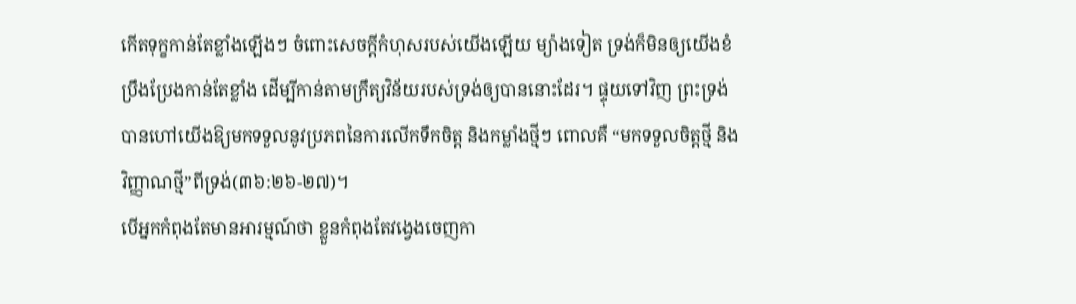កើតទុក្ខកាន់តែខ្លាំងឡើងៗ ចំពោះសេចក្តីកំហុសរបស់យើងឡើយ ម្យ៉ាងទៀត ទ្រង់ក៏មិនឲ្យយើងខំប្រឹងប្រែងកាន់តែខ្លាំង ដើម្បីកាន់តាមក្រឹត្យវិន័យរបស់ទ្រង់ឲ្យបាននោះដែរ។ ផ្ទុយទៅវិញ ព្រះទ្រង់បានហៅយើងឱ្យមកទទួលនូវប្រភពនៃការលើកទឹកចិត្ត និងកម្លាំងថ្មីៗ ពោលគឺ “មកទទួលចិត្តថ្មី និងវិញ្ញាណថ្មី”ពីទ្រង់(៣៦:២៦-២៧)។
បើអ្នកកំពុងតែមានអារម្មណ៍ថា ខ្លួនកំពុងតែវង្វេងចេញកា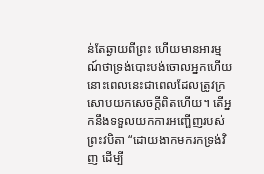ន់តែឆ្ងាយពីព្រះ ហើយមានអារម្មណ៍ថាទ្រង់បោះបង់ចោលអ្នកហើយ នោះពេលនេះជាពេលដែលត្រូវក្រសោបយកសេចក្តីពិតហើយ។ តើអ្នកនឹងទទួលយកការអញ្ផើញរបស់ព្រះវបិតា “ដោយងាកមករកទ្រង់វិញ ដើម្បី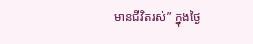មានជីវិតរស់” ក្នុងថ្ងៃ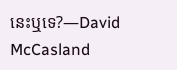នេះឬទេ?—David McCasland